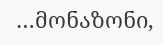…მონაზონი,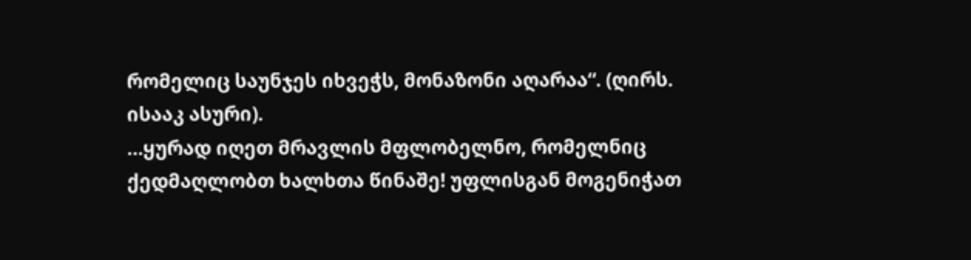რომელიც საუნჯეს იხვეჭს, მონაზონი აღარაა“. (ღირს. ისააკ ასური).
…ყურად იღეთ მრავლის მფლობელნო, რომელნიც ქედმაღლობთ ხალხთა წინაშე! უფლისგან მოგენიჭათ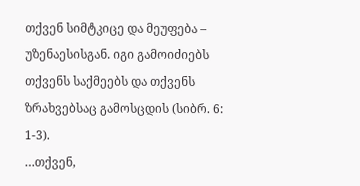თქვენ სიმტკიცე და მეუფება – უზენაესისგან. იგი გამოიძიებს თქვენს საქმეებს და თქვენს ზრახვებსაც გამოსცდის (სიბრ. 6: 1-3).
…თქვენ,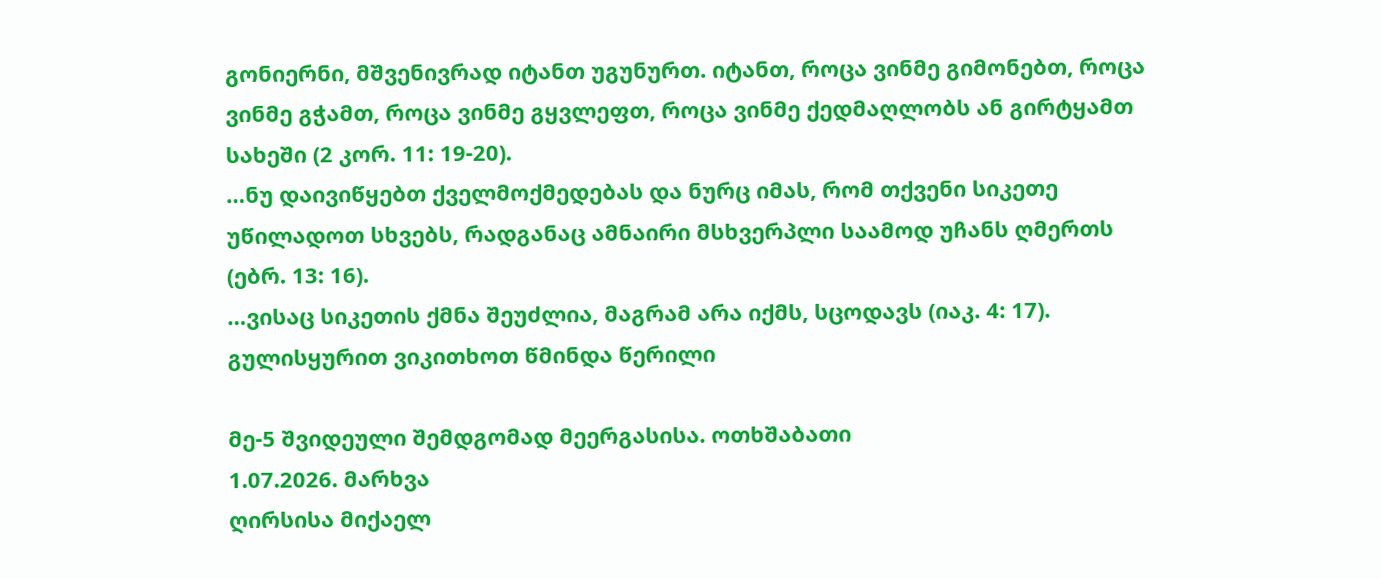გონიერნი, მშვენივრად იტანთ უგუნურთ. იტანთ, როცა ვინმე გიმონებთ, როცა ვინმე გჭამთ, როცა ვინმე გყვლეფთ, როცა ვინმე ქედმაღლობს ან გირტყამთ სახეში (2 კორ. 11: 19-20).
…ნუ დაივიწყებთ ქველმოქმედებას და ნურც იმას, რომ თქვენი სიკეთე უწილადოთ სხვებს, რადგანაც ამნაირი მსხვერპლი საამოდ უჩანს ღმერთს (ებრ. 13: 16).
…ვისაც სიკეთის ქმნა შეუძლია, მაგრამ არა იქმს, სცოდავს (იაკ. 4: 17).
გულისყურით ვიკითხოთ წმინდა წერილი

მე-5 შვიდეული შემდგომად მეერგასისა. ოთხშაბათი
1.07.2026. მარხვა
ღირსისა მიქაელ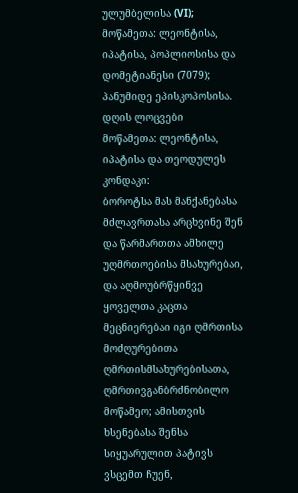ულუმბელისა (VI); მოწამეთა: ლეონტისა, იპატისა, პოპლიოსისა და დომეტიანესი (7079); პანუმიდე ეპისკოპოსისა.
დღის ლოცვები
მოწამეთა: ლეონტისა, იპატისა და თეოდულეს კონდაკი:
ბოროტსა მას მანქანებასა მძლავრთასა არცხვინე შენ და წარმართთა ამხილე უღმრთოებისა მსახურებაი, და აღმოუბრწყინვე ყოველთა კაცთა მეცნიერებაი იგი ღმრთისა მოძღურებითა ღმრთისმსახურებისათა, ღმრთივგანბრძნობილო მოწამეო; ამისთვის ხსენებასა შენსა სიყუარულით პატივს ვსცემთ ჩუენ,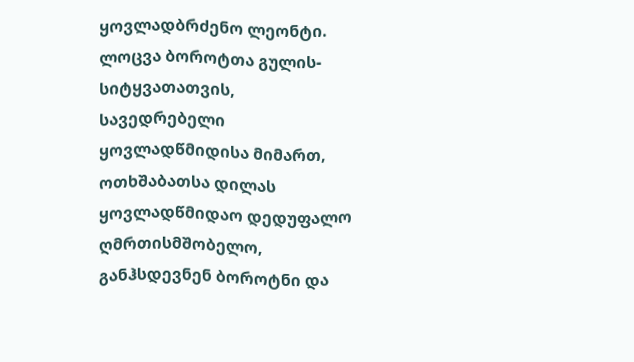ყოვლადბრძენო ლეონტი.
ლოცვა ბოროტთა გულის-სიტყვათათვის, სავედრებელი ყოვლადწმიდისა მიმართ, ოთხშაბათსა დილას
ყოვლადწმიდაო დედუფალო ღმრთისმშობელო, განჰსდევნენ ბოროტნი და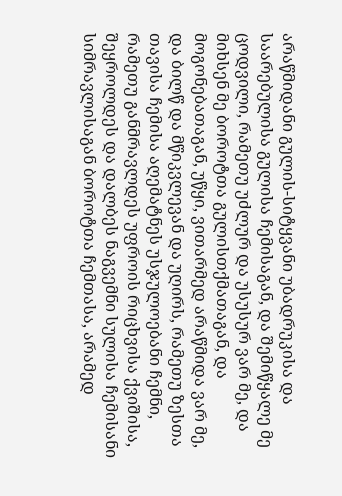არაწმიდანი გულის-სიტყვანი უბადრუკისა და საარებულისა გულისა ჩემისაგან, და შემიწყალე მე ცოდვილი, რამეთუ უძლურ და უსუსურ ვარ მე, და მიხსენ მე ბოროტთა გულისთქმათაგან, და მოგონებათაგან, უწყი, ვითარმედ არაწმიდა ვარ მე, და ბილწ და მწიკვლევან და უღირს, რამეთუ ზესთა თავისა ჩემისა აღემატნეს უსჯულოებანი ჩემნი, რამეთუ განმრავლდეს უფროის რიცხვისა ქვიშისა, შეყროლდეს და დალბეს ნაგვემნი სულისა ჩემისანი სიმრავლისაგან ბოროტთა ჩემთასა, არამედ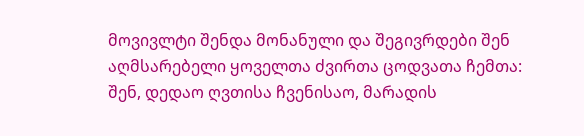მოვივლტი შენდა მონანული და შეგივრდები შენ აღმსარებელი ყოველთა ძვირთა ცოდვათა ჩემთა: შენ, დედაო ღვთისა ჩვენისაო, მარადის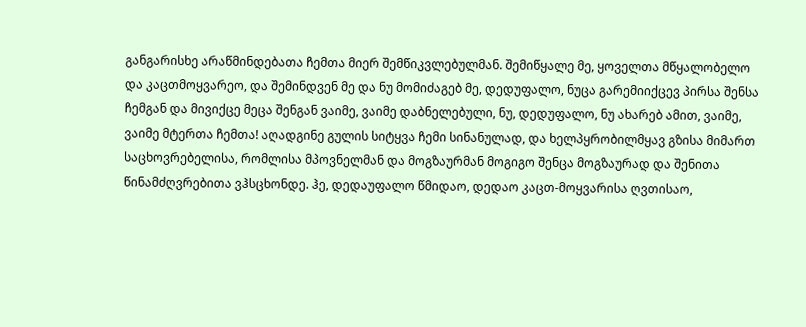განგარისხე არაწმინდებათა ჩემთა მიერ შემწიკვლებულმან. შემიწყალე მე, ყოველთა მწყალობელო და კაცთმოყვარეო, და შემინდვენ მე და ნუ მომიძაგებ მე, დედუფალო, ნუცა გარემიიქცევ პირსა შენსა ჩემგან და მივიქცე მეცა შენგან ვაიმე, ვაიმე დაბნელებული, ნუ, დედუფალო, ნუ ახარებ ამით, ვაიმე, ვაიმე მტერთა ჩემთა! აღადგინე გულის სიტყვა ჩემი სინანულად, და ხელპყრობილმყავ გზისა მიმართ საცხოვრებელისა, რომლისა მპოვნელმან და მოგზაურმან მოგიგო შენცა მოგზაურად და შენითა წინამძღვრებითა ვჰსცხონდე. ჰე, დედაუფალო წმიდაო, დედაო კაცთ-მოყვარისა ღვთისაო,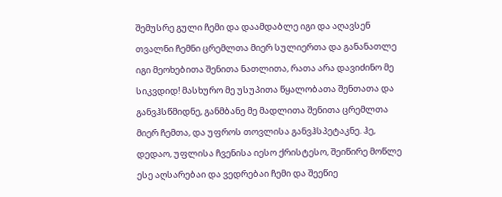შემუსრე გული ჩემი და დაამდაბლე იგი და აღავსენ თვალნი ჩემნი ცრემლთა მიერ სულიერთა და განანათლე იგი მეოხებითა შენითა ნათლითა, რათა არა დავიძინო მე სიკვდიდ! მასხურო მე უსუპითა წყალობათა შენთათა და განვჰსწმიდნე, განმბანე მე მადლითა შენითა ცრემლთა მიერ ჩემთა, და უფროს თოვლისა განვჰსპეტაკნე. ჰე, დედაო, უფლისა ჩვენისა იესო ქრისტესო, შეიწირე მოწლე ესე აღსარებაი და ვედრებაი ჩემი და შეეწიე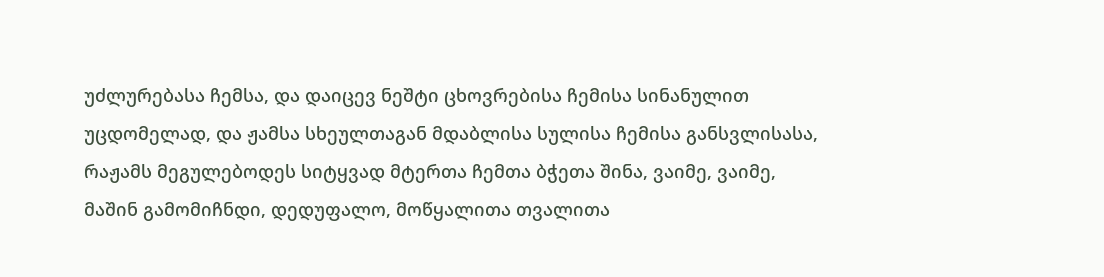უძლურებასა ჩემსა, და დაიცევ ნეშტი ცხოვრებისა ჩემისა სინანულით უცდომელად, და ჟამსა სხეულთაგან მდაბლისა სულისა ჩემისა განსვლისასა, რაჟამს მეგულებოდეს სიტყვად მტერთა ჩემთა ბჭეთა შინა, ვაიმე, ვაიმე, მაშინ გამომიჩნდი, დედუფალო, მოწყალითა თვალითა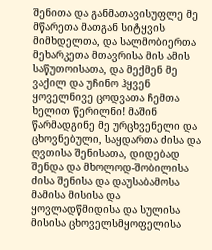შენითა და განმათავისუფლე მე მწარეთა მათგან სიტყვის მიმხდელთა, და სალმობიერთა მეხარკეთა მთავრისა მის ამის საწუთოისათა, და მექმენ მე ვაქილ და უჩინო ჰყვენ ყოველნივე ცოდვათა ჩემთა ხელით წერილნი! მაშინ წარმადგინე მე ურცხვენელი და ცხოვნებული, საყდართა ძისა და ღვთისა შენისათა, დიდებად შენდა და მხოლოდ-შობილისა ძისა შენისა და დაუსაბამოსა მამისა მისისა და ყოვლადწმიდისა და სულისა მისისა ცხოველსმყოფელისა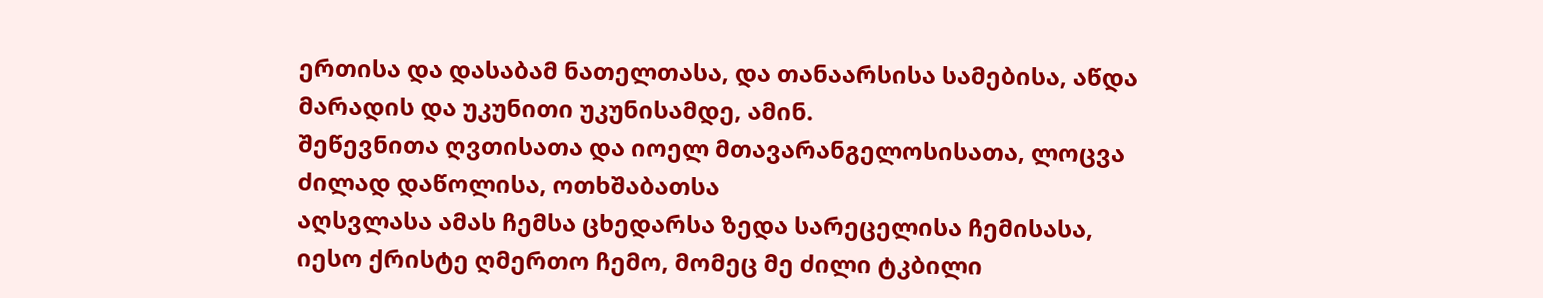ერთისა და დასაბამ ნათელთასა, და თანაარსისა სამებისა, აწდა მარადის და უკუნითი უკუნისამდე, ამინ.
შეწევნითა ღვთისათა და იოელ მთავარანგელოსისათა, ლოცვა ძილად დაწოლისა, ოთხშაბათსა
აღსვლასა ამას ჩემსა ცხედარსა ზედა სარეცელისა ჩემისასა, იესო ქრისტე ღმერთო ჩემო, მომეც მე ძილი ტკბილი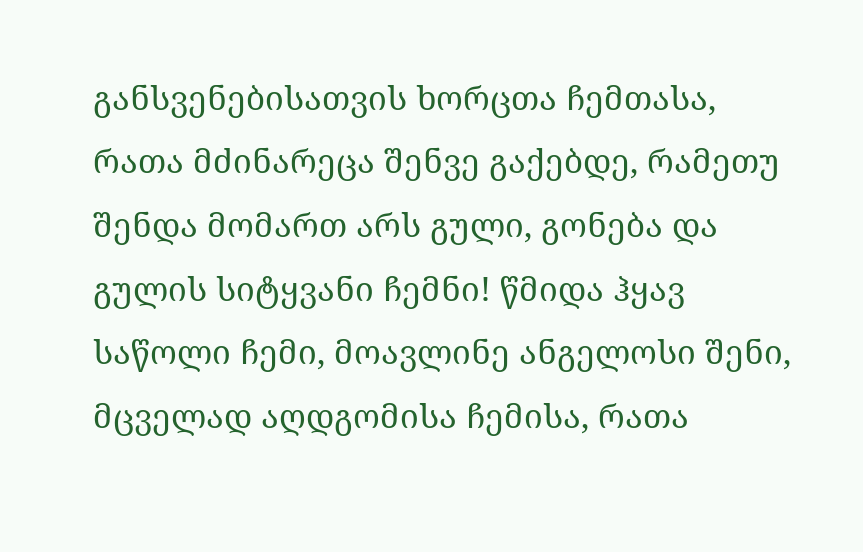განსვენებისათვის ხორცთა ჩემთასა, რათა მძინარეცა შენვე გაქებდე, რამეთუ შენდა მომართ არს გული, გონება და გულის სიტყვანი ჩემნი! წმიდა ჰყავ საწოლი ჩემი, მოავლინე ანგელოსი შენი, მცველად აღდგომისა ჩემისა, რათა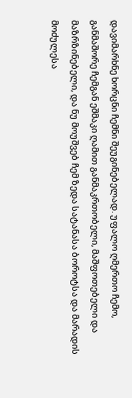დავიმარხნე ხორცნი ჩემნი შეუგინებელად. უფალო ღმერთო ჩემო, განმაშორე ჩემგან ეშმაკი ღამით განმაკრთობელი, მაშფოთებელი და მაზრზინებელი, და ნუ მოუშვებ ჩემ ზედა სატანასა ბოროტსა და მარადის მოძულესა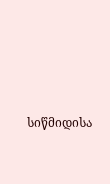სიწმიდისა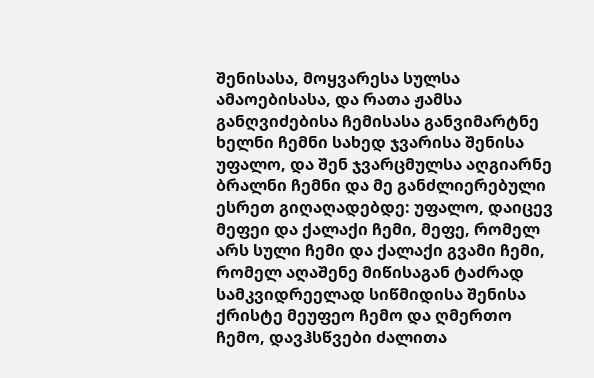შენისასა, მოყვარესა სულსა ამაოებისასა, და რათა ჟამსა განღვიძებისა ჩემისასა განვიმარტნე ხელნი ჩემნი სახედ ჯვარისა შენისა უფალო, და შენ ჯვარცმულსა აღგიარნე ბრალნი ჩემნი და მე განძლიერებული ესრეთ გიღაღადებდე: უფალო, დაიცევ მეფეი და ქალაქი ჩემი, მეფე, რომელ არს სული ჩემი და ქალაქი გვამი ჩემი, რომელ აღაშენე მიწისაგან ტაძრად სამკვიდრეელად სიწმიდისა შენისა ქრისტე მეუფეო ჩემო და ღმერთო ჩემო, დავჰსწვები ძალითა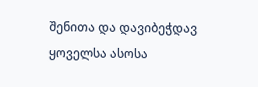შენითა და დავიბეჭდავ ყოველსა ასოსა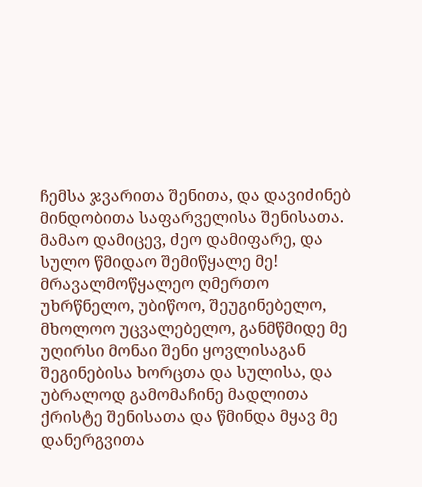ჩემსა ჯვარითა შენითა, და დავიძინებ მინდობითა საფარველისა შენისათა. მამაო დამიცევ, ძეო დამიფარე, და სულო წმიდაო შემიწყალე მე! მრავალმოწყალეო ღმერთო უხრწნელო, უბიწოო, შეუგინებელო, მხოლოო უცვალებელო, განმწმიდე მე უღირსი მონაი შენი ყოვლისაგან შეგინებისა ხორცთა და სულისა, და უბრალოდ გამომაჩინე მადლითა ქრისტე შენისათა და წმინდა მყავ მე დანერგვითა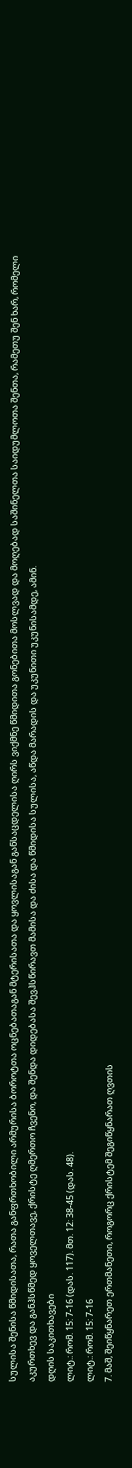სულისა შენისა წმიდისათა, რათა განფრთხობილი არმურისა ბოროტთა ოცნებათაგან მტერისათა და ყოვლისაგან განსაცდელისა ღირს ვიქმნე წმიდითა გონებითა მოსლვად და მოღებად საშინელთა საიდუმლოთა შენთა, რამეთუ შენ ხარ, რომელი აკურთხევ და განჰსწმედ ყოველთავე, ქრისტე ღმერთო ჩვენო, და შენდა დიდებასა შევჰსწირავთ მამისა და ძისა და წმიდისა სულისა, აწდა მარადის და უკუნითი უკუნისამდე, ამინ.
დღის საკითხავები
ლიტ.: რომ. 15: 7-16 (დას. 117). მთ. 12: 38-45 (დას. 48).
ლიტ.: რომ. 15: 7-16
7. მაშ, შეიწყნარეთ ერთმანეთი, როგორც ქრისტემ შეგიწყნარათ ღვთის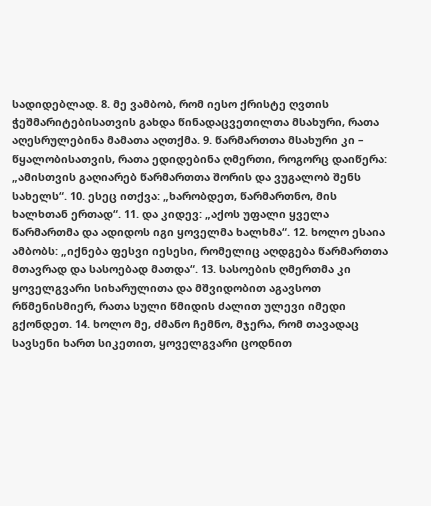სადიდებლად. 8. მე ვამბობ, რომ იესო ქრისტე ღვთის ჭეშმარიტებისათვის გახდა წინადაცვეთილთა მსახური, რათა აღესრულებინა მამათა აღთქმა. 9. წარმართთა მსახური კი – წყალობისათვის, რათა ედიდებინა ღმერთი, როგორც დაიწერა: „ამისთვის გაღიარებ წარმართთა შორის და ვუგალობ შენს სახელს“. 10. ესეც ითქვა: „ხარობდეთ, წარმართნო, მის ხალხთან ერთად“. 11. და კიდევ: „აქოს უფალი ყველა წარმართმა და ადიდოს იგი ყოველმა ხალხმა“. 12. ხოლო ესაია ამბობს: „იქნება ფესვი იესესი, რომელიც აღდგება წარმართთა მთავრად და სასოებად მათდა“. 13. სასოების ღმერთმა კი ყოველგვარი სიხარულითა და მშვიდობით აგავსოთ რწმენისმიერ, რათა სული წმიდის ძალით ულევი იმედი გქონდეთ. 14. ხოლო მე, ძმანო ჩემნო, მჯერა, რომ თავადაც სავსენი ხართ სიკეთით, ყოველგვარი ცოდნით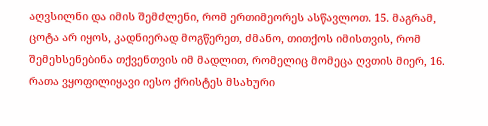აღვსილნი და იმის შემძლენი, რომ ერთიმეორეს ასწავლოთ. 15. მაგრამ, ცოტა არ იყოს, კადნიერად მოგწერეთ, ძმანო, თითქოს იმისთვის, რომ შემეხსენებინა თქვენთვის იმ მადლით, რომელიც მომეცა ღვთის მიერ, 16. რათა ვყოფილიყავი იესო ქრისტეს მსახური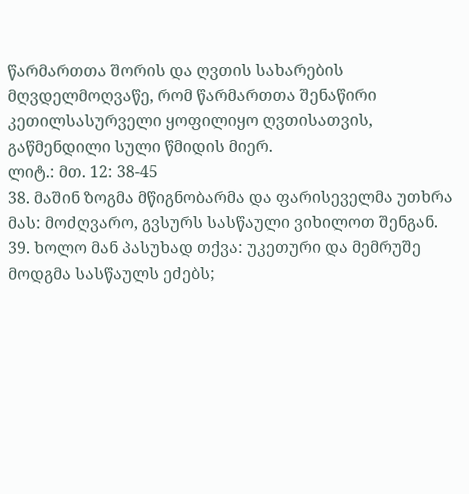წარმართთა შორის და ღვთის სახარების მღვდელმოღვაწე, რომ წარმართთა შენაწირი კეთილსასურველი ყოფილიყო ღვთისათვის, გაწმენდილი სული წმიდის მიერ.
ლიტ.: მთ. 12: 38-45
38. მაშინ ზოგმა მწიგნობარმა და ფარისეველმა უთხრა მას: მოძღვარო, გვსურს სასწაული ვიხილოთ შენგან. 39. ხოლო მან პასუხად თქვა: უკეთური და მემრუშე მოდგმა სასწაულს ეძებს;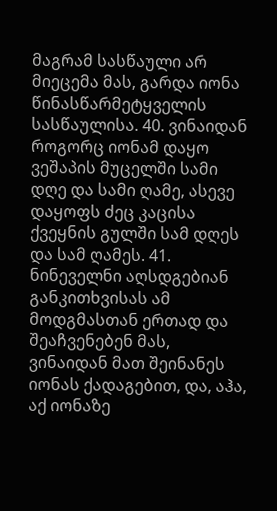მაგრამ სასწაული არ მიეცემა მას, გარდა იონა წინასწარმეტყველის სასწაულისა. 40. ვინაიდან როგორც იონამ დაყო ვეშაპის მუცელში სამი დღე და სამი ღამე, ასევე დაყოფს ძეც კაცისა ქვეყნის გულში სამ დღეს და სამ ღამეს. 41. ნინეველნი აღსდგებიან განკითხვისას ამ მოდგმასთან ერთად და შეაჩვენებენ მას, ვინაიდან მათ შეინანეს იონას ქადაგებით, და, აჰა, აქ იონაზე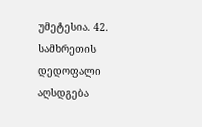უმეტესია. 42. სამხრეთის დედოფალი აღსდგება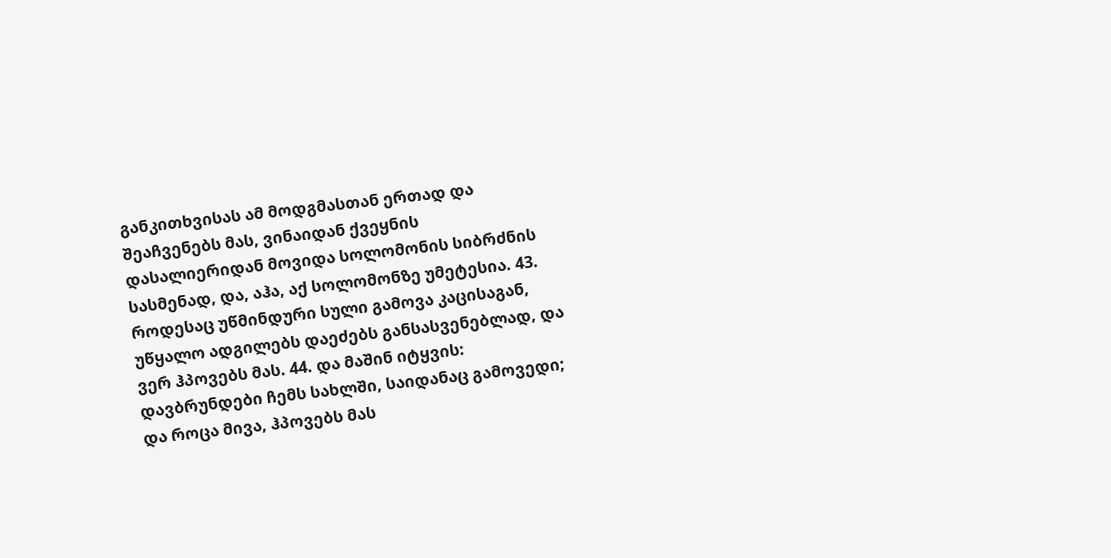განკითხვისას ამ მოდგმასთან ერთად და შეაჩვენებს მას, ვინაიდან ქვეყნის დასალიერიდან მოვიდა სოლომონის სიბრძნის სასმენად, და, აჰა, აქ სოლომონზე უმეტესია. 43. როდესაც უწმინდური სული გამოვა კაცისაგან, უწყალო ადგილებს დაეძებს განსასვენებლად, და ვერ ჰპოვებს მას. 44. და მაშინ იტყვის: დავბრუნდები ჩემს სახლში, საიდანაც გამოვედი; და როცა მივა, ჰპოვებს მას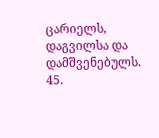ცარიელს, დაგვილსა და დამშვენებულს. 45.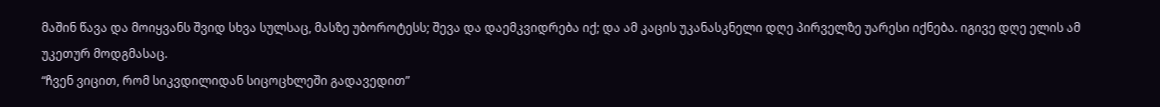მაშინ წავა და მოიყვანს შვიდ სხვა სულსაც, მასზე უბოროტესს; შევა და დაემკვიდრება იქ; და ამ კაცის უკანასკნელი დღე პირველზე უარესი იქნება. იგივე დღე ელის ამ უკეთურ მოდგმასაც.
“ჩვენ ვიცით, რომ სიკვდილიდან სიცოცხლეში გადავედით”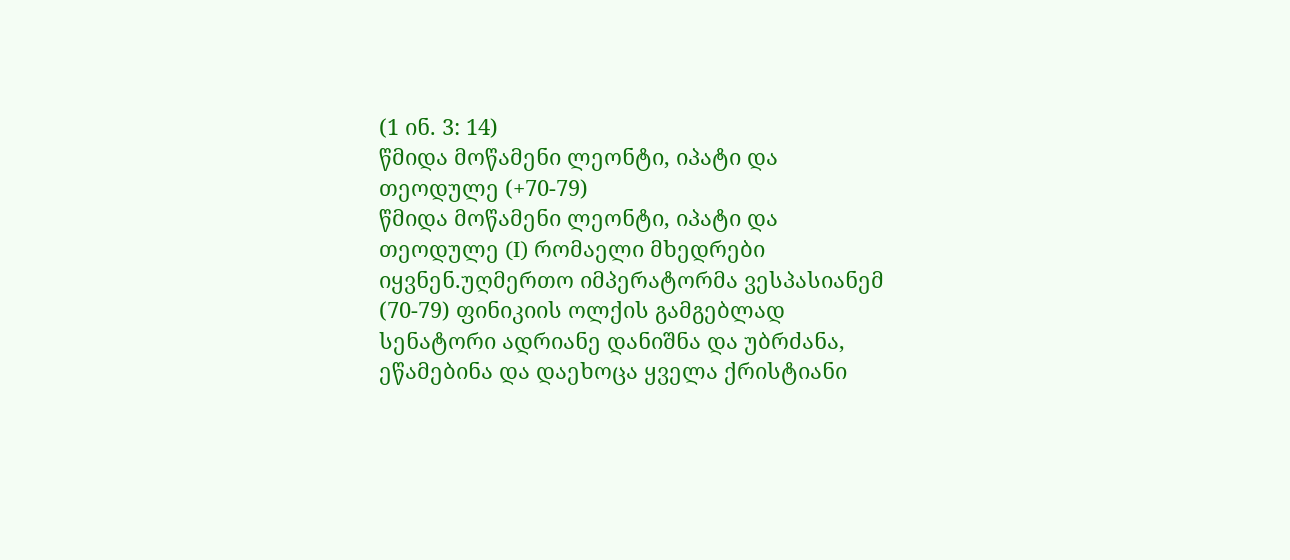(1 ინ. 3: 14)
წმიდა მოწამენი ლეონტი, იპატი და თეოდულე (+70-79)
წმიდა მოწამენი ლეონტი, იპატი და თეოდულე (I) რომაელი მხედრები იყვნენ.უღმერთო იმპერატორმა ვესპასიანემ (70-79) ფინიკიის ოლქის გამგებლად სენატორი ადრიანე დანიშნა და უბრძანა, ეწამებინა და დაეხოცა ყველა ქრისტიანი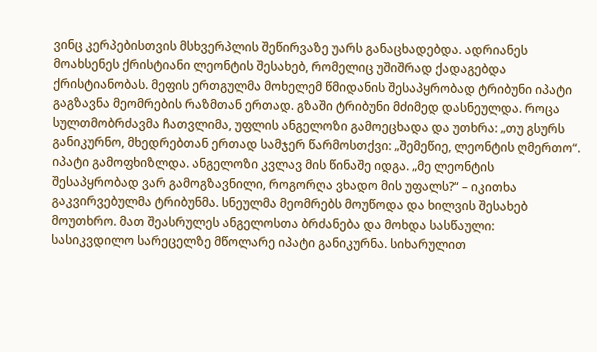ვინც კერპებისთვის მსხვერპლის შეწირვაზე უარს განაცხადებდა. ადრიანეს მოახსენეს ქრისტიანი ლეონტის შესახებ, რომელიც უშიშრად ქადაგებდა ქრისტიანობას. მეფის ერთგულმა მოხელემ წმიდანის შესაპყრობად ტრიბუნი იპატი გაგზავნა მეომრების რაზმთან ერთად. გზაში ტრიბუნი მძიმედ დასნეულდა. როცა სულთმობრძავმა ჩათვლიმა, უფლის ანგელოზი გამოეცხადა და უთხრა: „თუ გსურს განიკურნო, მხედრებთან ერთად სამჯერ წარმოსთქვი: „შემეწიე, ლეონტის ღმერთო“. იპატი გამოფხიზლდა. ანგელოზი კვლავ მის წინაშე იდგა. „მე ლეონტის შესაპყრობად ვარ გამოგზავნილი, როგორღა ვხადო მის უფალს?“ – იკითხა გაკვირვებულმა ტრიბუნმა. სნეულმა მეომრებს მოუწოდა და ხილვის შესახებ მოუთხრო. მათ შეასრულეს ანგელოსთა ბრძანება და მოხდა სასწაული: სასიკვდილო სარეცელზე მწოლარე იპატი განიკურნა. სიხარულით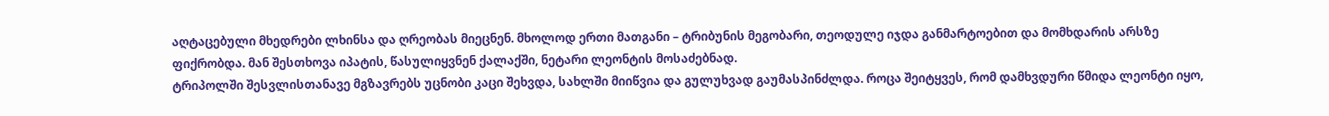აღტაცებული მხედრები ლხინსა და ღრეობას მიეცნენ. მხოლოდ ერთი მათგანი – ტრიბუნის მეგობარი, თეოდულე იჯდა განმარტოებით და მომხდარის არსზე ფიქრობდა. მან შესთხოვა იპატის, წასულიყვნენ ქალაქში, ნეტარი ლეონტის მოსაძებნად.
ტრიპოლში შესვლისთანავე მგზავრებს უცნობი კაცი შეხვდა, სახლში მიიწვია და გულუხვად გაუმასპინძლდა. როცა შეიტყვეს, რომ დამხვდური წმიდა ლეონტი იყო,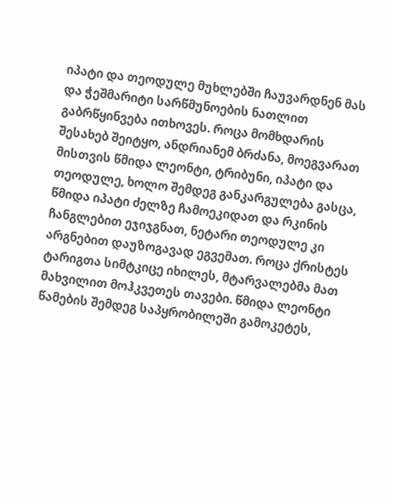იპატი და თეოდულე მუხლებში ჩაუვარდნენ მას და ჭეშმარიტი სარწმუნოების ნათლით გაბრწყინვება ითხოვეს. როცა მომხდარის შესახებ შეიტყო, ანდრიანემ ბრძანა, მოეგვარათ მისთვის წმიდა ლეონტი, ტრიბუნი, იპატი და თეოდულე, ხოლო შემდეგ განკარგულება გასცა, წმიდა იპატი ძელზე ჩამოეკიდათ და რკინის ჩანგლებით ეჯიჯგნათ, ნეტარი თეოდულე კი არგნებით დაუზოგავად ეგვემათ. როცა ქრისტეს ტარიგთა სიმტკიცე იხილეს, მტარვალებმა მათ მახვილით მოჰკვეთეს თავები. წმიდა ლეონტი წამების შემდეგ საპყრობილეში გამოკეტეს,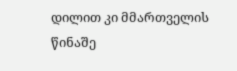დილით კი მმართველის წინაშე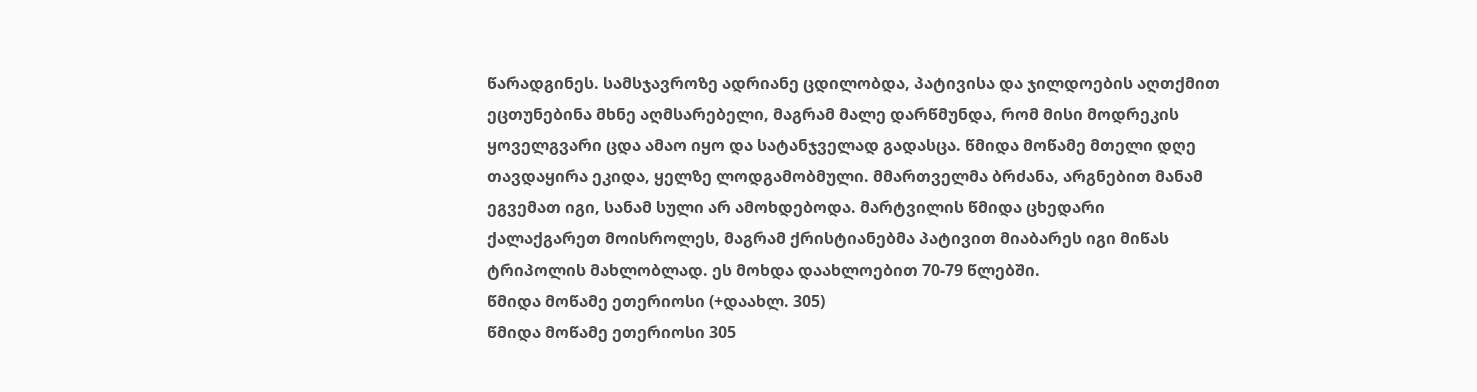წარადგინეს. სამსჯავროზე ადრიანე ცდილობდა, პატივისა და ჯილდოების აღთქმით ეცთუნებინა მხნე აღმსარებელი, მაგრამ მალე დარწმუნდა, რომ მისი მოდრეკის ყოველგვარი ცდა ამაო იყო და სატანჯველად გადასცა. წმიდა მოწამე მთელი დღე თავდაყირა ეკიდა, ყელზე ლოდგამობმული. მმართველმა ბრძანა, არგნებით მანამ ეგვემათ იგი, სანამ სული არ ამოხდებოდა. მარტვილის წმიდა ცხედარი ქალაქგარეთ მოისროლეს, მაგრამ ქრისტიანებმა პატივით მიაბარეს იგი მიწას ტრიპოლის მახლობლად. ეს მოხდა დაახლოებით 70-79 წლებში.
წმიდა მოწამე ეთერიოსი (+დაახლ. 305)
წმიდა მოწამე ეთერიოსი 305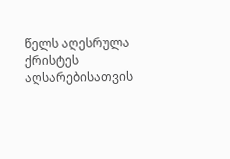წელს აღესრულა ქრისტეს აღსარებისათვის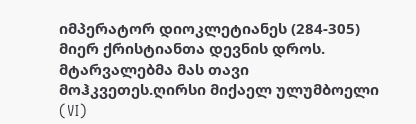იმპერატორ დიოკლეტიანეს (284-305) მიერ ქრისტიანთა დევნის დროს. მტარვალებმა მას თავი მოჰკვეთეს.ღირსი მიქაელ ულუმბოელი (VI)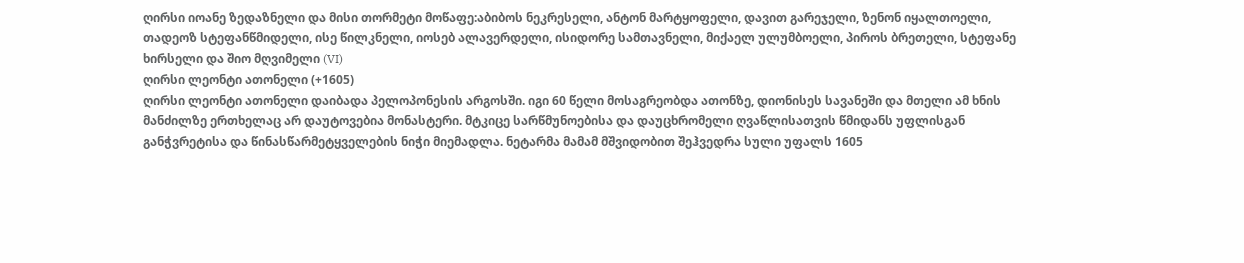ღირსი იოანე ზედაზნელი და მისი თორმეტი მოწაფე:აბიბოს ნეკრესელი, ანტონ მარტყოფელი, დავით გარეჯელი, ზენონ იყალთოელი, თადეოზ სტეფანწმიდელი, ისე წილკნელი, იოსებ ალავერდელი, ისიდორე სამთავნელი, მიქაელ ულუმბოელი, პიროს ბრეთელი, სტეფანე ხირსელი და შიო მღვიმელი (VI)
ღირსი ლეონტი ათონელი (+1605)
ღირსი ლეონტი ათონელი დაიბადა პელოპონესის არგოსში. იგი 60 წელი მოსაგრეობდა ათონზე, დიონისეს სავანეში და მთელი ამ ხნის მანძილზე ერთხელაც არ დაუტოვებია მონასტერი. მტკიცე სარწმუნოებისა და დაუცხრომელი ღვაწლისათვის წმიდანს უფლისგან განჭვრეტისა და წინასწარმეტყველების ნიჭი მიემადლა. ნეტარმა მამამ მშვიდობით შეჰვედრა სული უფალს 1605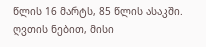წლის 16 მარტს, 85 წლის ასაკში. ღვთის ნებით, მისი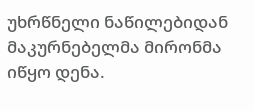უხრწნელი ნაწილებიდან მაკურნებელმა მირონმა იწყო დენა.